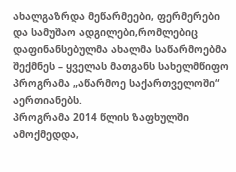ახალგაზრდა მეწარმეები, ფერმერები და სამუშაო ადგილები,რომლებიც დაფინანსებულმა ახალმა საწარმოებმა შექმნეს – ყველას მათგანს სახელმწიფო პროგრამა „აწარმოე საქართველოში“ აერთიანებს.
პროგრამა 2014 წლის ზაფხულში ამოქმედდა,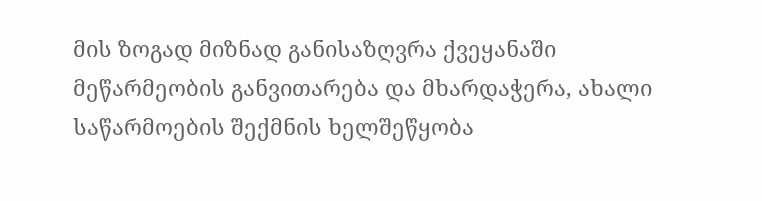მის ზოგად მიზნად განისაზღვრა ქვეყანაში მეწარმეობის განვითარება და მხარდაჭერა, ახალი საწარმოების შექმნის ხელშეწყობა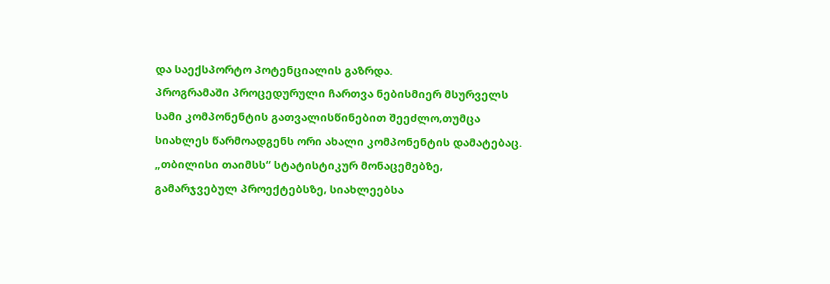და საექსპორტო პოტენციალის გაზრდა.
პროგრამაში პროცედურული ჩართვა ნებისმიერ მსურველს სამი კომპონენტის გათვალისწინებით შეეძლო,თუმცა სიახლეს წარმოადგენს ორი ახალი კომპონენტის დამატებაც.
„თბილისი თაიმსს“ სტატისტიკურ მონაცემებზე, გამარჯვებულ პროექტებსზე, სიახლეებსა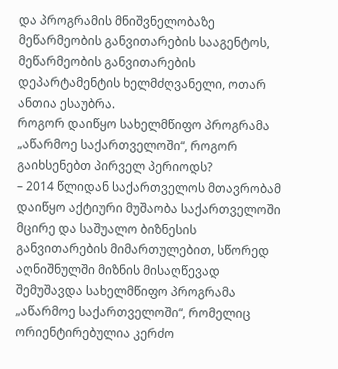და პროგრამის მნიშვნელობაზე მეწარმეობის განვითარების სააგენტოს, მეწარმეობის განვითარების დეპარტამენტის ხელმძღვანელი, ოთარ ანთია ესაუბრა.
როგორ დაიწყო სახელმწიფო პროგრამა „აწარმოე საქართველოში“, როგორ გაიხსენებთ პირველ პერიოდს?
– 2014 წლიდან საქართველოს მთავრობამ დაიწყო აქტიური მუშაობა საქართველოში მცირე და საშუალო ბიზნესის განვითარების მიმართულებით, სწორედ აღნიშნულში მიზნის მისაღწევად შემუშავდა სახელმწიფო პროგრამა „აწარმოე საქართველოში“, რომელიც ორიენტირებულია კერძო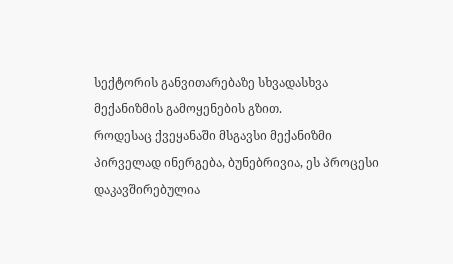სექტორის განვითარებაზე სხვადასხვა მექანიზმის გამოყენების გზით.
როდესაც ქვეყანაში მსგავსი მექანიზმი პირველად ინერგება, ბუნებრივია, ეს პროცესი დაკავშირებულია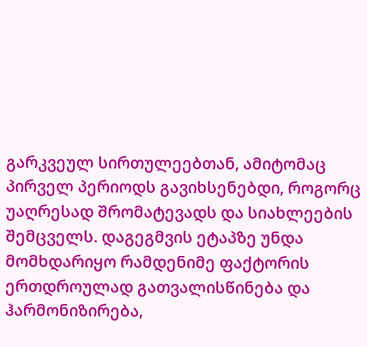გარკვეულ სირთულეებთან, ამიტომაც პირველ პერიოდს გავიხსენებდი, როგორც უაღრესად შრომატევადს და სიახლეების შემცველს. დაგეგმვის ეტაპზე უნდა მომხდარიყო რამდენიმე ფაქტორის ერთდროულად გათვალისწინება და ჰარმონიზირება,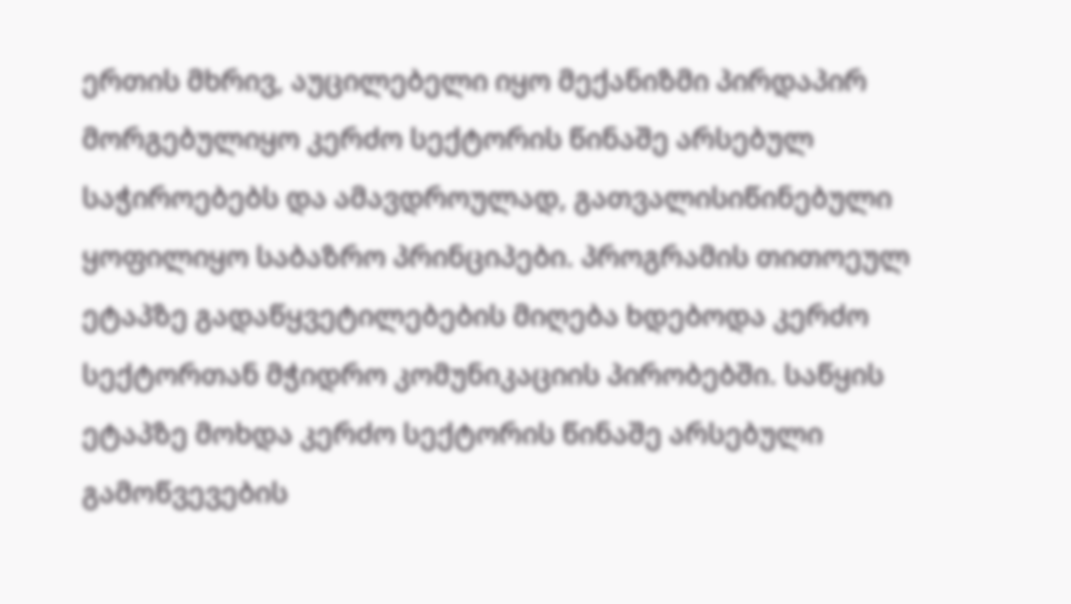ერთის მხრივ, აუცილებელი იყო მექანიზმი პირდაპირ მორგებულიყო კერძო სექტორის წინაშე არსებულ საჭიროებებს და ამავდროულად, გათვალისიწინებული ყოფილიყო საბაზრო პრინციპები. პროგრამის თითოეულ ეტაპზე გადაწყვეტილებების მიღება ხდებოდა კერძო სექტორთან მჭიდრო კომუნიკაციის პირობებში. საწყის ეტაპზე მოხდა კერძო სექტორის წინაშე არსებული გამოწვევების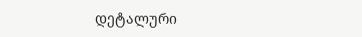დეტალური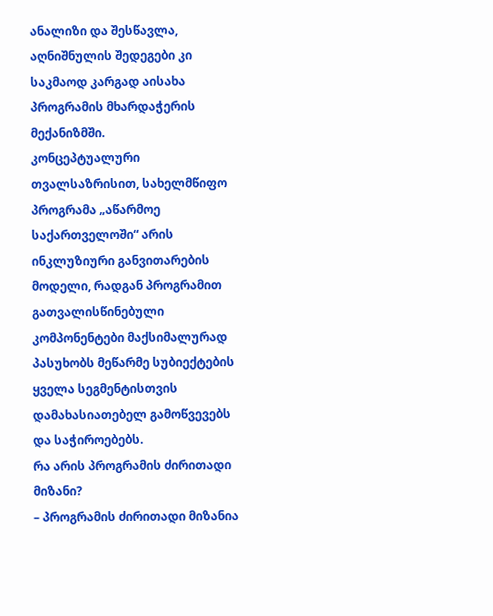ანალიზი და შესწავლა, აღნიშნულის შედეგები კი საკმაოდ კარგად აისახა პროგრამის მხარდაჭერის მექანიზმში.
კონცეპტუალური თვალსაზრისით, სახელმწიფო პროგრამა „აწარმოე საქართველოში“ არის ინკლუზიური განვითარების მოდელი, რადგან პროგრამით გათვალისწინებული კომპონენტები მაქსიმალურად პასუხობს მეწარმე სუბიექტების ყველა სეგმენტისთვის დამახასიათებელ გამოწვევებს და საჭიროებებს.
რა არის პროგრამის ძირითადი მიზანი?
– პროგრამის ძირითადი მიზანია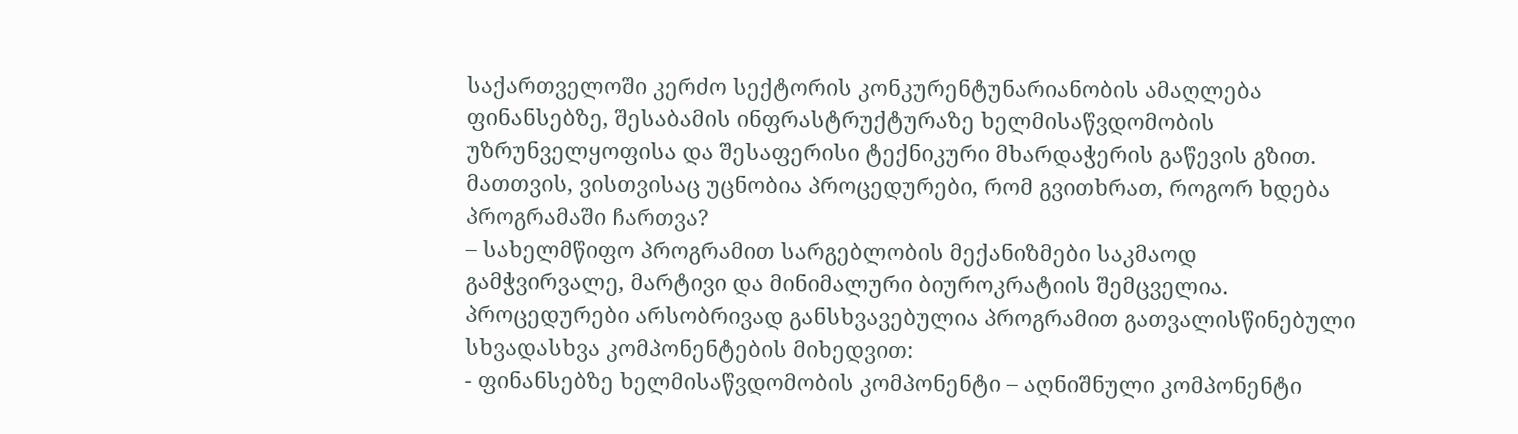საქართველოში კერძო სექტორის კონკურენტუნარიანობის ამაღლება ფინანსებზე, შესაბამის ინფრასტრუქტურაზე ხელმისაწვდომობის უზრუნველყოფისა და შესაფერისი ტექნიკური მხარდაჭერის გაწევის გზით.
მათთვის, ვისთვისაც უცნობია პროცედურები, რომ გვითხრათ, როგორ ხდება პროგრამაში ჩართვა?
– სახელმწიფო პროგრამით სარგებლობის მექანიზმები საკმაოდ გამჭვირვალე, მარტივი და მინიმალური ბიუროკრატიის შემცველია. პროცედურები არსობრივად განსხვავებულია პროგრამით გათვალისწინებული სხვადასხვა კომპონენტების მიხედვით:
- ფინანსებზე ხელმისაწვდომობის კომპონენტი – აღნიშნული კომპონენტი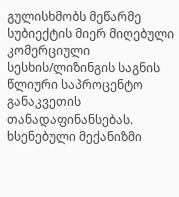გულისხმობს მეწარმე სუბიექტის მიერ მიღებული კომერციული სესხის/ლიზინგის საგნის წლიური საპროცენტო განაკვეთის თანადაფინანსებას. ხსენებული მექანიზმი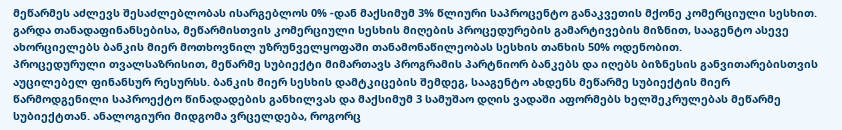მეწარმეს აძლევს შესაძლებლობას ისარგებლოს 0% -დან მაქსიმუმ 3% წლიური საპროცენტო განაკვეთის მქონე კომერციული სესხით. გარდა თანადაფინანსებისა, მეწარმისთვის კომერციული სესხის მიღების პროცედურების გამარტივების მიზნით, სააგენტო ასევე ახორციელებს ბანკის მიერ მოთხოვნილ უზრუნველყოფაში თანამონაწილეობას სესხის თანხის 50% ოდენობით.
პროცედურული თვალსაზრისით, მეწარმე სუბიექტი მიმართავს პროგრამის პარტნიორ ბანკებს და იღებს ბიზნესის განვითარებისთვის აუცილებელ ფინანსურ რესურსს. ბანკის მიერ სესხის დამტკიცების შემდეგ, სააგენტო ახდენს მეწარმე სუბიექტის მიერ წარმოდგენილი საპროექტო წინადადების განხილვას და მაქსიმუმ 3 სამუშაო დღის ვადაში აფორმებს ხელშეკრულებას მეწარმე სუბიექტთან. ანალოგიური მიდგომა ვრცელდება, როგორც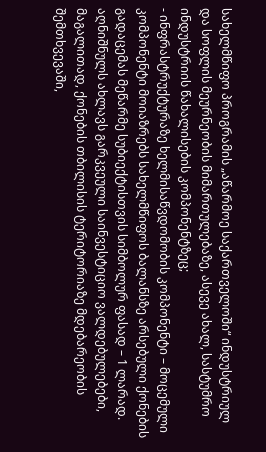სახელმწიფო პროგრამის „აწარმოე საქართველოში“ ინდუსტრიულ და სოფლის მეურნეობის მიმართულებაზე, ასევე ახალ, სასტუმრო ინდუსტრიის წახალისების კომპონენტზეც;
- ინფრასტრუქტურაზე ხელმისაწვდომობის კომპონენტი – მოცემული კომპონენტი მოიაზრებს სახელმწიფოს ბალანსზე არსებული ქონების გადაცემას მეწარმე სუბიექტისთვის სიმბოლურ ფასად – 1 ლარად. აღნიშნულს ახლავს გარკვეული საინვესტიციო ვალდებულებები, მაგალითად, ქონების თბილისის ტერიტორიაზე მდებარეობის შემთხვევაში,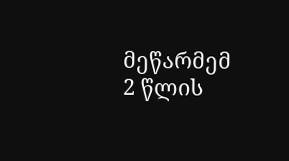მეწარმემ 2 წლის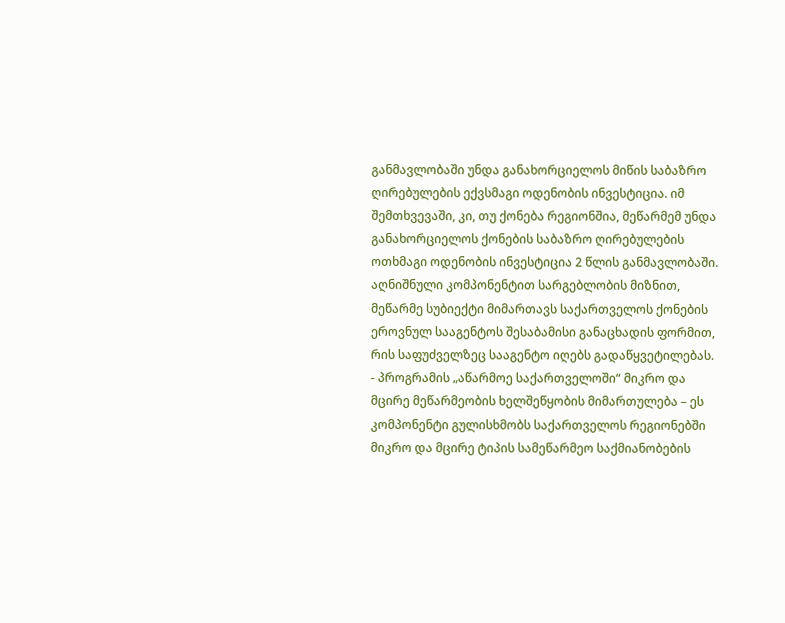განმავლობაში უნდა განახორციელოს მიწის საბაზრო ღირებულების ექვსმაგი ოდენობის ინვესტიცია. იმ შემთხვევაში, კი, თუ ქონება რეგიონშია, მეწარმემ უნდა განახორციელოს ქონების საბაზრო ღირებულების ოთხმაგი ოდენობის ინვესტიცია 2 წლის განმავლობაში. აღნიშნული კომპონენტით სარგებლობის მიზნით, მეწარმე სუბიექტი მიმართავს საქართველოს ქონების ეროვნულ სააგენტოს შესაბამისი განაცხადის ფორმით, რის საფუძველზეც სააგენტო იღებს გადაწყვეტილებას.
- პროგრამის „აწარმოე საქართველოში“ მიკრო და მცირე მეწარმეობის ხელშეწყობის მიმართულება – ეს კომპონენტი გულისხმობს საქართველოს რეგიონებში მიკრო და მცირე ტიპის სამეწარმეო საქმიანობების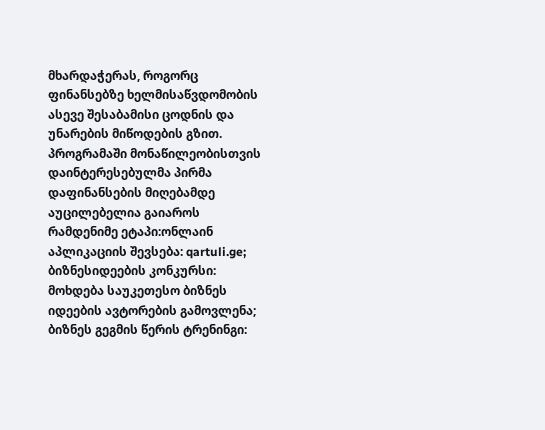მხარდაჭერას, როგორც ფინანსებზე ხელმისაწვდომობის ასევე შესაბამისი ცოდნის და უნარების მიწოდების გზით. პროგრამაში მონაწილეობისთვის დაინტერესებულმა პირმა დაფინანსების მიღებამდე აუცილებელია გაიაროს რამდენიმე ეტაპი:ონლაინ აპლიკაციის შევსება: qartuli.ge; ბიზნესიდეების კონკურსი: მოხდება საუკეთესო ბიზნეს იდეების ავტორების გამოვლენა; ბიზნეს გეგმის წერის ტრენინგი: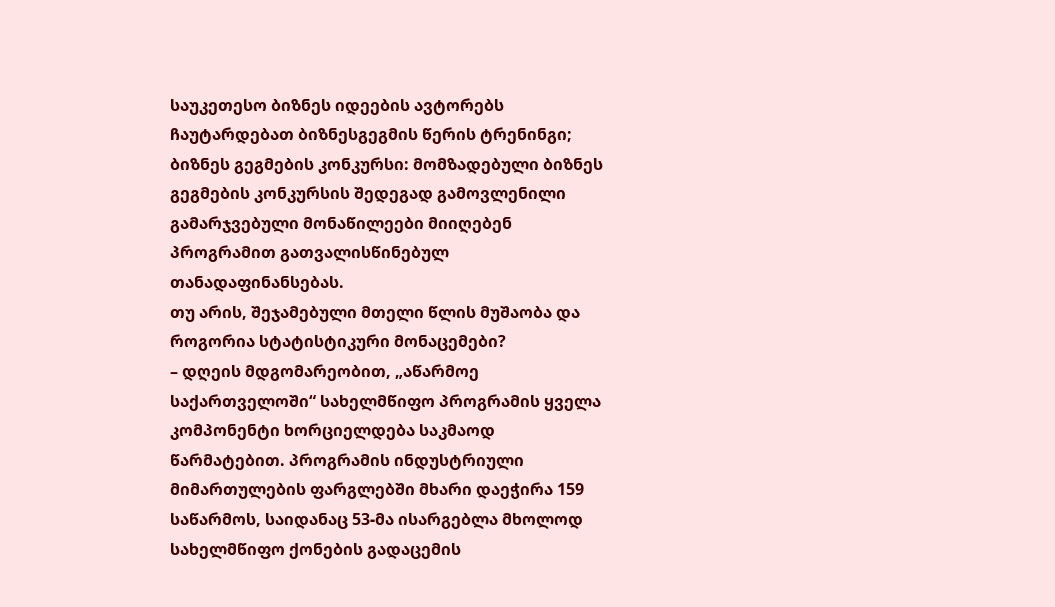საუკეთესო ბიზნეს იდეების ავტორებს ჩაუტარდებათ ბიზნესგეგმის წერის ტრენინგი; ბიზნეს გეგმების კონკურსი: მომზადებული ბიზნეს გეგმების კონკურსის შედეგად გამოვლენილი გამარჯვებული მონაწილეები მიიღებენ პროგრამით გათვალისწინებულ თანადაფინანსებას.
თუ არის, შეჯამებული მთელი წლის მუშაობა და როგორია სტატისტიკური მონაცემები?
– დღეის მდგომარეობით, „აწარმოე საქართველოში“ სახელმწიფო პროგრამის ყველა კომპონენტი ხორციელდება საკმაოდ წარმატებით. პროგრამის ინდუსტრიული მიმართულების ფარგლებში მხარი დაეჭირა 159 საწარმოს, საიდანაც 53-მა ისარგებლა მხოლოდ სახელმწიფო ქონების გადაცემის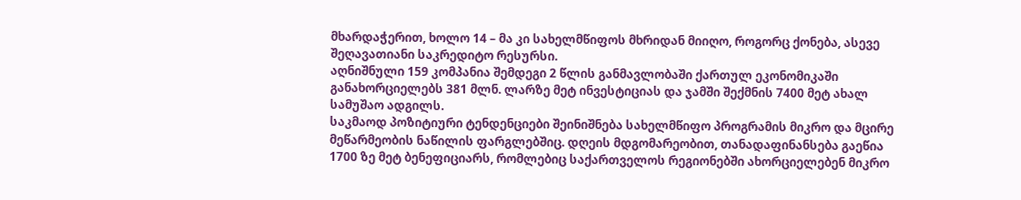მხარდაჭერით, ხოლო 14 – მა კი სახელმწიფოს მხრიდან მიიღო, როგორც ქონება, ასევე შეღავათიანი საკრედიტო რესურსი.
აღნიშნული 159 კომპანია შემდეგი 2 წლის განმავლობაში ქართულ ეკონომიკაში განახორციელებს 381 მლნ. ლარზე მეტ ინვესტიციას და ჯამში შექმნის 7400 მეტ ახალ სამუშაო ადგილს.
საკმაოდ პოზიტიური ტენდენციები შეინიშნება სახელმწიფო პროგრამის მიკრო და მცირე მეწარმეობის ნაწილის ფარგლებშიც. დღეის მდგომარეობით, თანადაფინანსება გაეწია 1700 ზე მეტ ბენეფიციარს, რომლებიც საქართველოს რეგიონებში ახორციელებენ მიკრო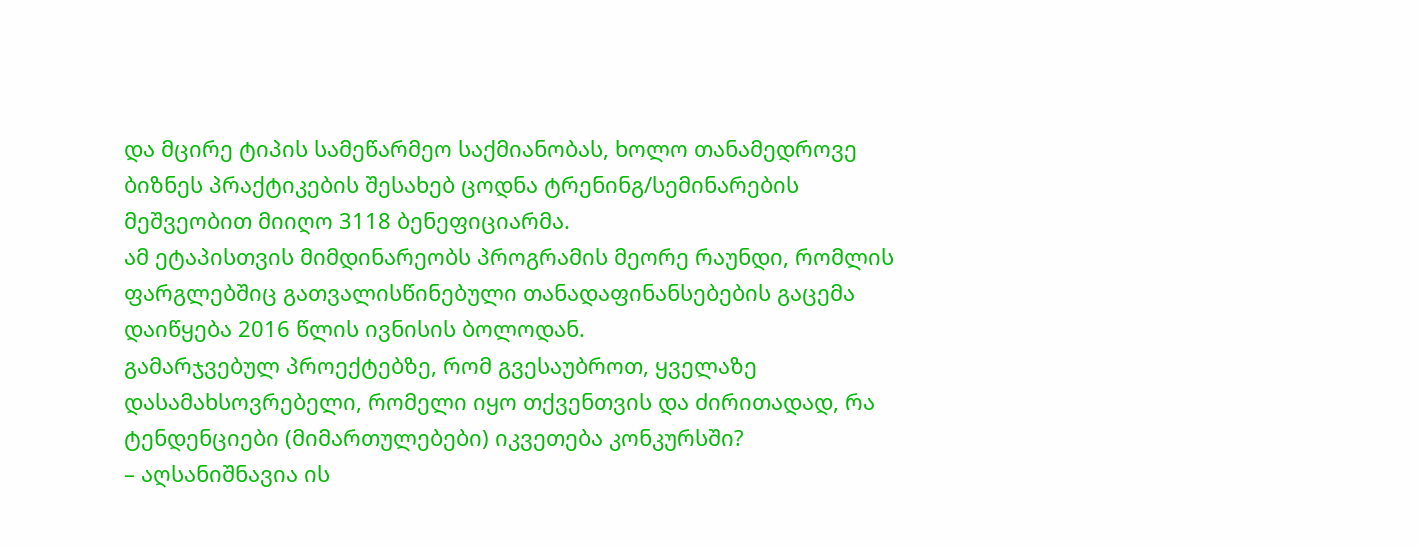და მცირე ტიპის სამეწარმეო საქმიანობას, ხოლო თანამედროვე ბიზნეს პრაქტიკების შესახებ ცოდნა ტრენინგ/სემინარების მეშვეობით მიიღო 3118 ბენეფიციარმა.
ამ ეტაპისთვის მიმდინარეობს პროგრამის მეორე რაუნდი, რომლის ფარგლებშიც გათვალისწინებული თანადაფინანსებების გაცემა დაიწყება 2016 წლის ივნისის ბოლოდან.
გამარჯვებულ პროექტებზე, რომ გვესაუბროთ, ყველაზე დასამახსოვრებელი, რომელი იყო თქვენთვის და ძირითადად, რა ტენდენციები (მიმართულებები) იკვეთება კონკურსში?
– აღსანიშნავია ის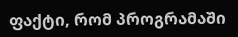ფაქტი, რომ პროგრამაში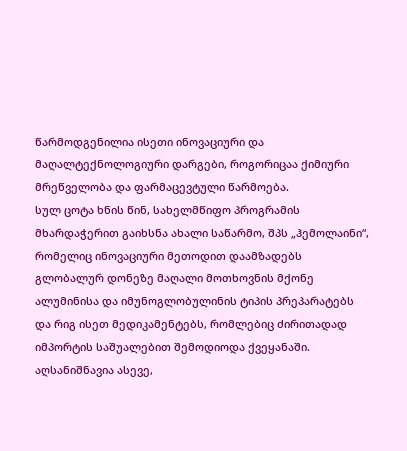წარმოდგენილია ისეთი ინოვაციური და მაღალტექნოლოგიური დარგები, როგორიცაა ქიმიური მრეწველობა და ფარმაცევტული წარმოება.
სულ ცოტა ხნის წინ, სახელმწიფო პროგრამის მხარდაჭერით გაიხსნა ახალი საწარმო, შპს „ჰემოლაინი“, რომელიც ინოვაციური მეთოდით დაამზადებს გლობალურ დონეზე მაღალი მოთხოვნის მქონე ალუმინისა და იმუნოგლობულინის ტიპის პრეპარატებს და რიგ ისეთ მედიკამენტებს, რომლებიც ძირითადად იმპორტის საშუალებით შემოდიოდა ქვეყანაში.
აღსანიშნავია ასევე,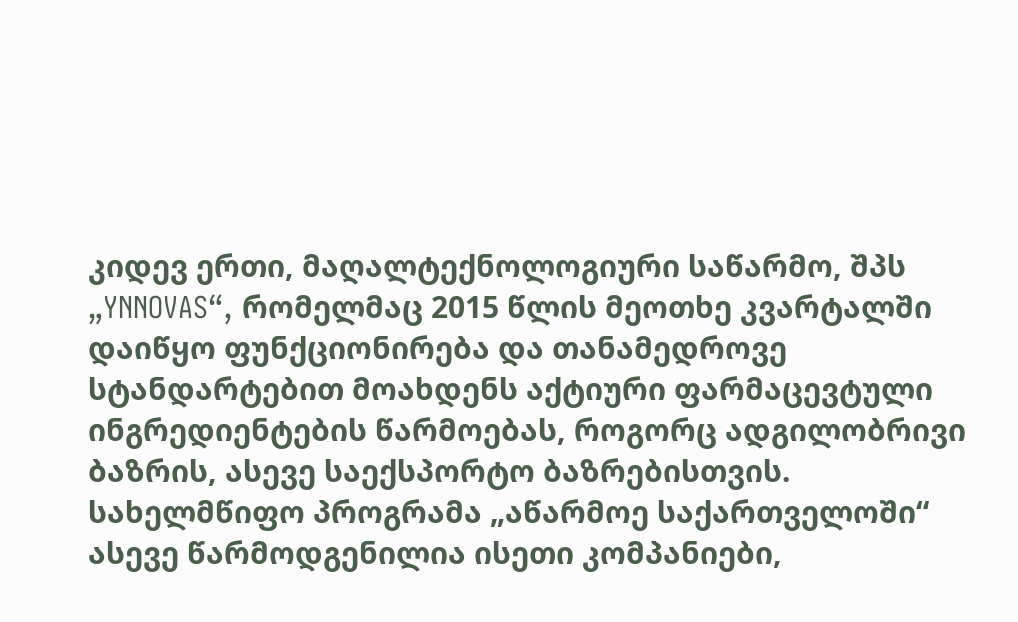კიდევ ერთი, მაღალტექნოლოგიური საწარმო, შპს „YNNOVAS“, რომელმაც 2015 წლის მეოთხე კვარტალში დაიწყო ფუნქციონირება და თანამედროვე სტანდარტებით მოახდენს აქტიური ფარმაცევტული ინგრედიენტების წარმოებას, როგორც ადგილობრივი ბაზრის, ასევე საექსპორტო ბაზრებისთვის.
სახელმწიფო პროგრამა „აწარმოე საქართველოში“ ასევე წარმოდგენილია ისეთი კომპანიები,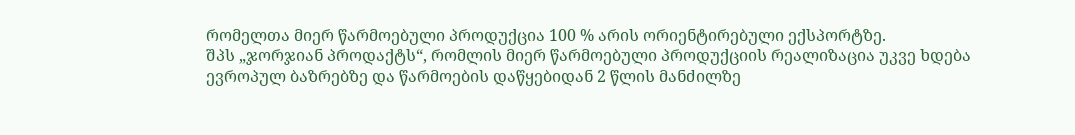რომელთა მიერ წარმოებული პროდუქცია 100 % არის ორიენტირებული ექსპორტზე.
შპს „ჯორჯიან პროდაქტს“, რომლის მიერ წარმოებული პროდუქციის რეალიზაცია უკვე ხდება ევროპულ ბაზრებზე და წარმოების დაწყებიდან 2 წლის მანძილზე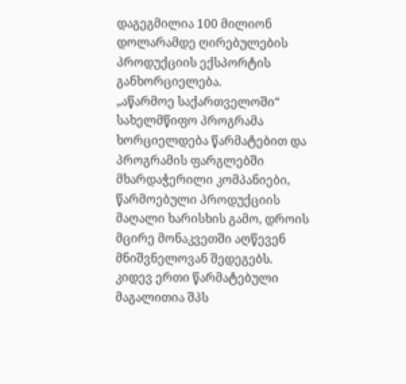დაგეგმილია 100 მილიონ დოლარამდე ღირებულების პროდუქციის ექსპორტის განხორციელება.
„აწარმოე საქართველოში“ სახელმწიფო პროგრამა ხორციელდება წარმატებით და პროგრამის ფარგლებში მხარდაჭერილი კომპანიები, წარმოებული პროდუქციის მაღალი ხარისხის გამო, დროის მცირე მონაკვეთში აღწევენ მნიშვნელოვან შედეგებს.
კიდევ ერთი წარმატებული მაგალითია შპს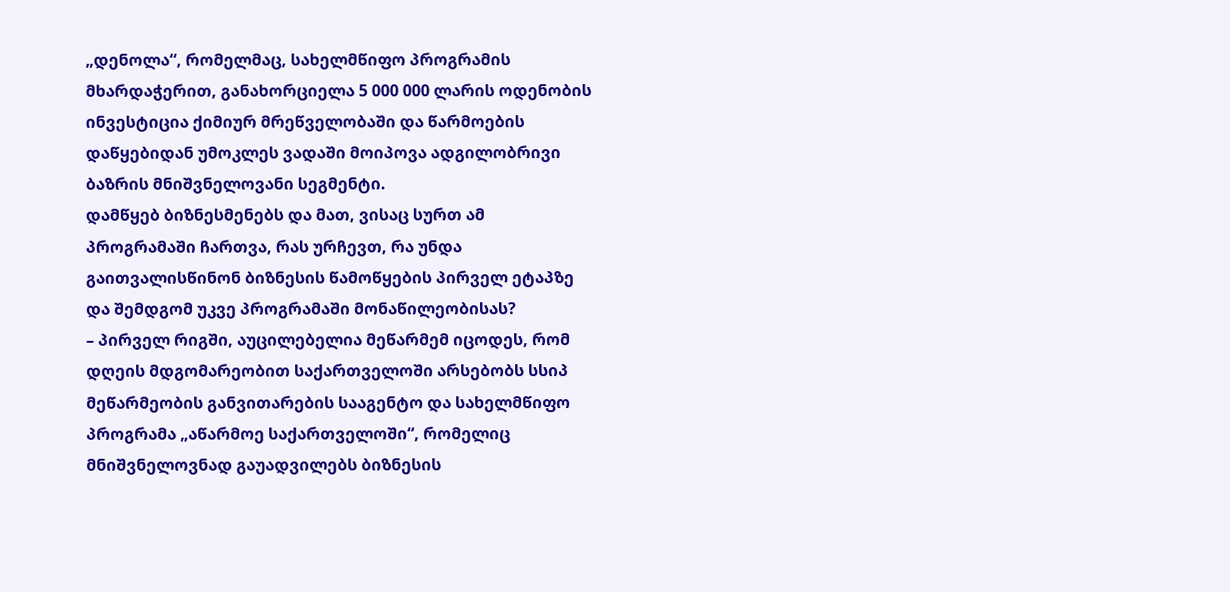„დენოლა“, რომელმაც, სახელმწიფო პროგრამის მხარდაჭერით, განახორციელა 5 000 000 ლარის ოდენობის ინვესტიცია ქიმიურ მრეწველობაში და წარმოების დაწყებიდან უმოკლეს ვადაში მოიპოვა ადგილობრივი ბაზრის მნიშვნელოვანი სეგმენტი.
დამწყებ ბიზნესმენებს და მათ, ვისაც სურთ ამ პროგრამაში ჩართვა, რას ურჩევთ, რა უნდა გაითვალისწინონ ბიზნესის წამოწყების პირველ ეტაპზე და შემდგომ უკვე პროგრამაში მონაწილეობისას?
– პირველ რიგში, აუცილებელია მეწარმემ იცოდეს, რომ დღეის მდგომარეობით საქართველოში არსებობს სსიპ მეწარმეობის განვითარების სააგენტო და სახელმწიფო პროგრამა „აწარმოე საქართველოში“, რომელიც მნიშვნელოვნად გაუადვილებს ბიზნესის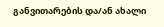განვითარების და/ან ახალი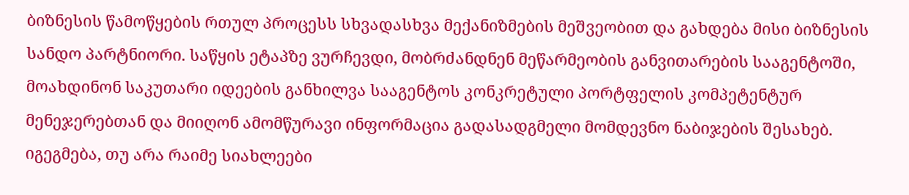ბიზნესის წამოწყების რთულ პროცესს სხვადასხვა მექანიზმების მეშვეობით და გახდება მისი ბიზნესის სანდო პარტნიორი. საწყის ეტაპზე ვურჩევდი, მობრძანდნენ მეწარმეობის განვითარების სააგენტოში, მოახდინონ საკუთარი იდეების განხილვა სააგენტოს კონკრეტული პორტფელის კომპეტენტურ მენეჯერებთან და მიიღონ ამომწურავი ინფორმაცია გადასადგმელი მომდევნო ნაბიჯების შესახებ.
იგეგმება, თუ არა რაიმე სიახლეები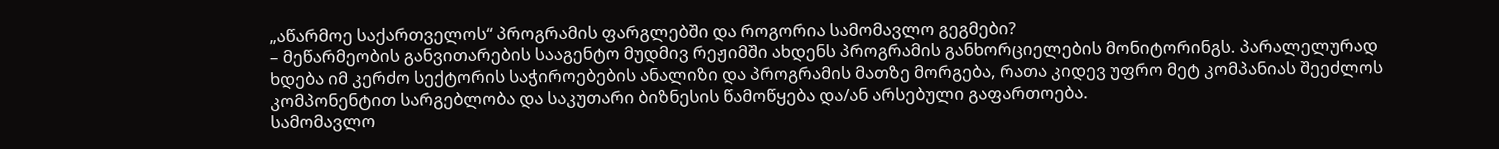„აწარმოე საქართველოს“ პროგრამის ფარგლებში და როგორია სამომავლო გეგმები?
– მეწარმეობის განვითარების სააგენტო მუდმივ რეჟიმში ახდენს პროგრამის განხორციელების მონიტორინგს. პარალელურად ხდება იმ კერძო სექტორის საჭიროებების ანალიზი და პროგრამის მათზე მორგება, რათა კიდევ უფრო მეტ კომპანიას შეეძლოს კომპონენტით სარგებლობა და საკუთარი ბიზნესის წამოწყება და/ან არსებული გაფართოება.
სამომავლო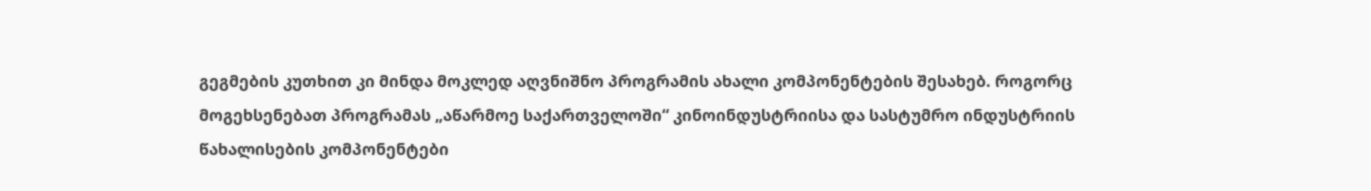გეგმების კუთხით კი მინდა მოკლედ აღვნიშნო პროგრამის ახალი კომპონენტების შესახებ. როგორც მოგეხსენებათ პროგრამას „აწარმოე საქართველოში“ კინოინდუსტრიისა და სასტუმრო ინდუსტრიის წახალისების კომპონენტები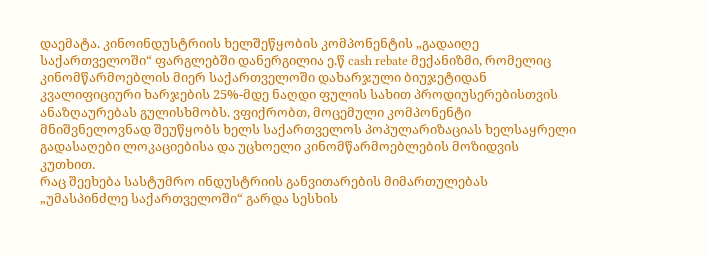დაემატა. კინოინდუსტრიის ხელშეწყობის კომპონენტის „გადაიღე საქართველოში“ ფარგლებში დანერგილია ე.წ cash rebate მექანიზმი, რომელიც კინომწარმოებლის მიერ საქართველოში დახარჯული ბიუჯეტიდან კვალიფიციური ხარჯების 25%-მდე ნაღდი ფულის სახით პროდიუსერებისთვის ანაზღაურებას გულისხმობს. ვფიქრობთ, მოცემული კომპონენტი მნიშვნელოვნად შეუწყობს ხელს საქართველოს პოპულარიზაციას ხელსაყრელი გადასაღები ლოკაციებისა და უცხოელი კინომწარმოებლების მოზიდვის კუთხით.
რაც შეეხება სასტუმრო ინდუსტრიის განვითარების მიმართულებას „უმასპინძლე საქართველოში“ გარდა სესხის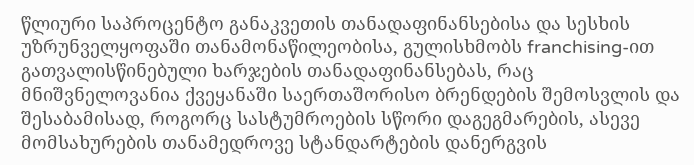წლიური საპროცენტო განაკვეთის თანადაფინანსებისა და სესხის უზრუნველყოფაში თანამონაწილეობისა, გულისხმობს franchising-ით გათვალისწინებული ხარჯების თანადაფინანსებას, რაც მნიშვნელოვანია ქვეყანაში საერთაშორისო ბრენდების შემოსვლის და შესაბამისად, როგორც სასტუმროების სწორი დაგეგმარების, ასევე მომსახურების თანამედროვე სტანდარტების დანერგვის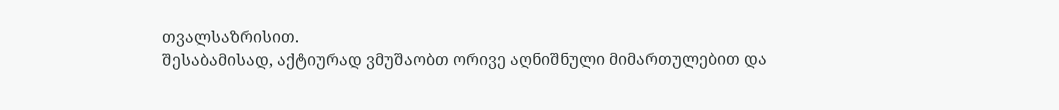თვალსაზრისით.
შესაბამისად, აქტიურად ვმუშაობთ ორივე აღნიშნული მიმართულებით და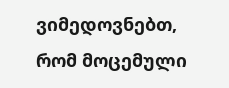ვიმედოვნებთ, რომ მოცემული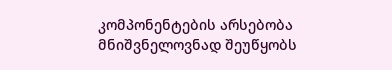კომპონენტების არსებობა მნიშვნელოვნად შეუწყობს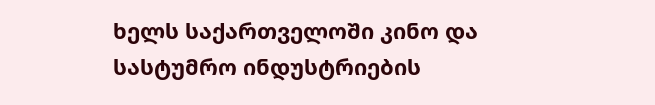ხელს საქართველოში კინო და სასტუმრო ინდუსტრიების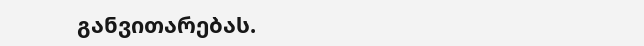განვითარებას.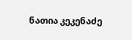ნათია კეკენაძე